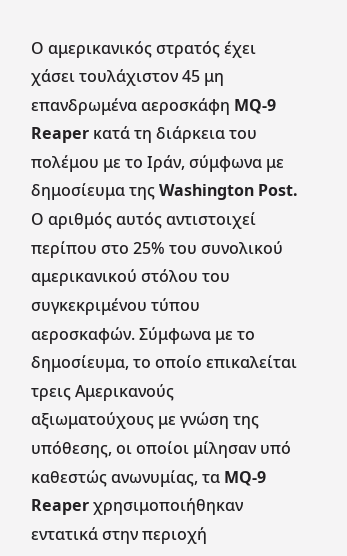Ο αμερικανικός στρατός έχει χάσει τουλάχιστον 45 μη επανδρωμένα αεροσκάφη MQ-9 Reaper κατά τη διάρκεια του πολέμου με το Ιράν, σύμφωνα με δημοσίευμα της Washington Post. Ο αριθμός αυτός αντιστοιχεί περίπου στο 25% του συνολικού αμερικανικού στόλου του συγκεκριμένου τύπου αεροσκαφών. Σύμφωνα με το δημοσίευμα, το οποίο επικαλείται τρεις Αμερικανούς αξιωματούχους με γνώση της υπόθεσης, οι οποίοι μίλησαν υπό καθεστώς ανωνυμίας, τα MQ-9 Reaper χρησιμοποιήθηκαν εντατικά στην περιοχή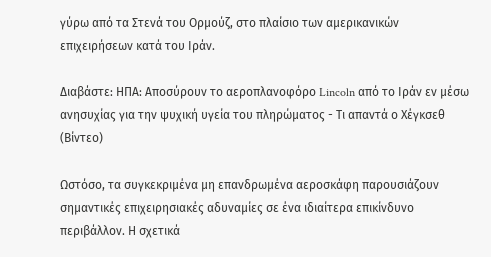γύρω από τα Στενά του Ορμούζ, στο πλαίσιο των αμερικανικών επιχειρήσεων κατά του Ιράν.

Διαβάστε: ΗΠΑ: Αποσύρουν το αεροπλανοφόρο Lincoln από το Ιράν εν μέσω ανησυχίας για την ψυχική υγεία του πληρώματος - Τι απαντά ο Χέγκσεθ (Βίντεο)

Ωστόσο, τα συγκεκριμένα μη επανδρωμένα αεροσκάφη παρουσιάζουν σημαντικές επιχειρησιακές αδυναμίες σε ένα ιδιαίτερα επικίνδυνο περιβάλλον. Η σχετικά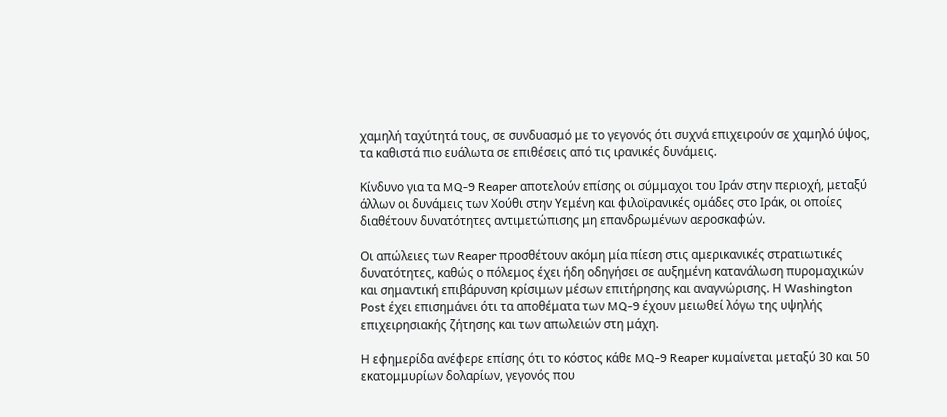χαμηλή ταχύτητά τους, σε συνδυασμό με το γεγονός ότι συχνά επιχειρούν σε χαμηλό ύψος, τα καθιστά πιο ευάλωτα σε επιθέσεις από τις ιρανικές δυνάμεις.

Κίνδυνο για τα MQ-9 Reaper αποτελούν επίσης οι σύμμαχοι του Ιράν στην περιοχή, μεταξύ άλλων οι δυνάμεις των Χούθι στην Υεμένη και φιλοϊρανικές ομάδες στο Ιράκ, οι οποίες διαθέτουν δυνατότητες αντιμετώπισης μη επανδρωμένων αεροσκαφών.

Οι απώλειες των Reaper προσθέτουν ακόμη μία πίεση στις αμερικανικές στρατιωτικές δυνατότητες, καθώς ο πόλεμος έχει ήδη οδηγήσει σε αυξημένη κατανάλωση πυρομαχικών και σημαντική επιβάρυνση κρίσιμων μέσων επιτήρησης και αναγνώρισης. Η Washington Post έχει επισημάνει ότι τα αποθέματα των MQ-9 έχουν μειωθεί λόγω της υψηλής επιχειρησιακής ζήτησης και των απωλειών στη μάχη.

Η εφημερίδα ανέφερε επίσης ότι το κόστος κάθε MQ-9 Reaper κυμαίνεται μεταξύ 30 και 50 εκατομμυρίων δολαρίων, γεγονός που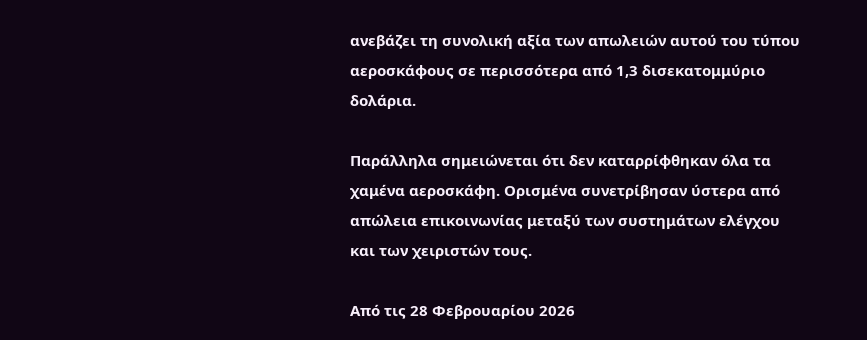ανεβάζει τη συνολική αξία των απωλειών αυτού του τύπου αεροσκάφους σε περισσότερα από 1,3 δισεκατομμύριο δολάρια.

Παράλληλα σημειώνεται ότι δεν καταρρίφθηκαν όλα τα χαμένα αεροσκάφη. Ορισμένα συνετρίβησαν ύστερα από απώλεια επικοινωνίας μεταξύ των συστημάτων ελέγχου και των χειριστών τους.

Από τις 28 Φεβρουαρίου 2026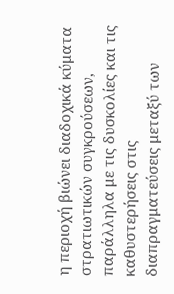η περιοχή βιώνει διαδοχικά κύματα στρατιωτικών συγκρούσεων, παράλληλα με τις δυσκολίες και τις καθυστερήσεις στις διαπραγματεύσεις μεταξύ των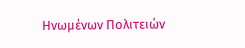Ηνωμένων Πολιτειών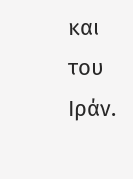και του Ιράν.